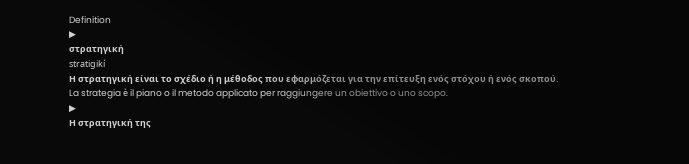Definition
▶
στρατηγική
stratigikí
Η στρατηγική είναι το σχέδιο ή η μέθοδος που εφαρμόζεται για την επίτευξη ενός στόχου ή ενός σκοπού.
La strategia è il piano o il metodo applicato per raggiungere un obiettivo o uno scopo.
▶
Η στρατηγική της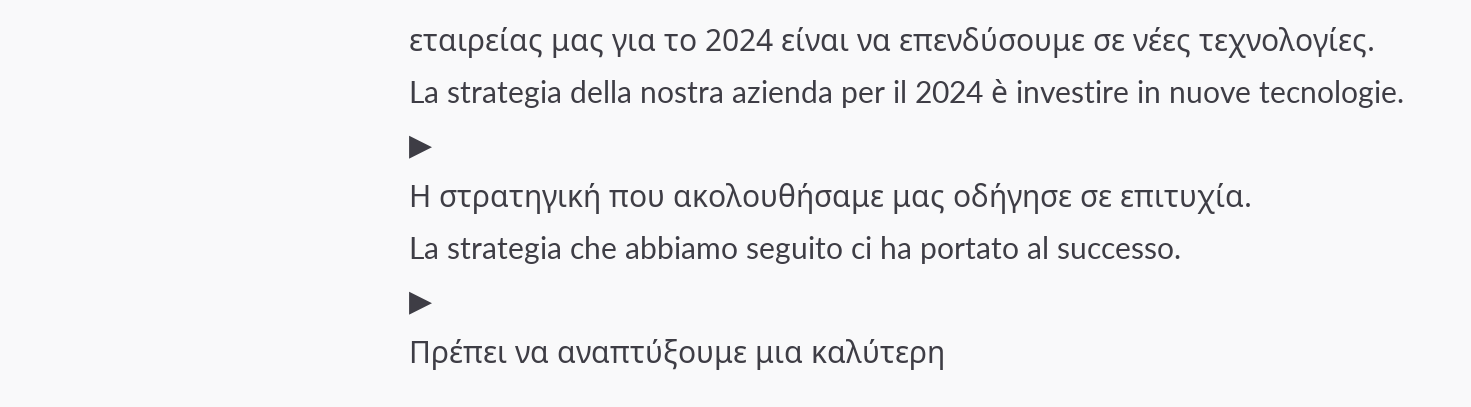εταιρείας μας για το 2024 είναι να επενδύσουμε σε νέες τεχνολογίες.
La strategia della nostra azienda per il 2024 è investire in nuove tecnologie.
▶
Η στρατηγική που ακολουθήσαμε μας οδήγησε σε επιτυχία.
La strategia che abbiamo seguito ci ha portato al successo.
▶
Πρέπει να αναπτύξουμε μια καλύτερη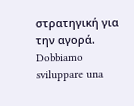στρατηγική για την αγορά.
Dobbiamo sviluppare una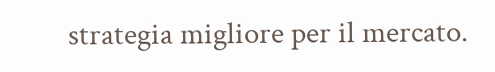strategia migliore per il mercato.